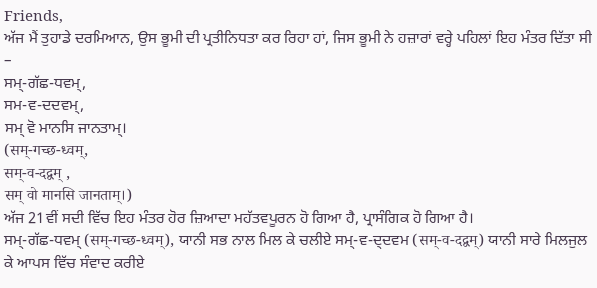Friends,
ਅੱਜ ਮੈਂ ਤੁਹਾਡੇ ਦਰਮਿਆਨ, ਉਸ ਭੂਮੀ ਦੀ ਪ੍ਰਤੀਨਿਧਤਾ ਕਰ ਰਿਹਾ ਹਾਂ, ਜਿਸ ਭੂਮੀ ਨੇ ਹਜ਼ਾਰਾਂ ਵਰ੍ਹੇ ਪਹਿਲਾਂ ਇਹ ਮੰਤਰ ਦਿੱਤਾ ਸੀ –
ਸਮ੍-ਗੱਛ-ਧਵਮ੍,
ਸਮ-ਵ-ਦਦਵਮ੍,
ਸਮ੍ ਵੋ ਮਾਨਸਿ ਜਾਨਤਾਮ੍।
(सम्-गच्छ-ध्वम्,
सम्-व-दद्वम् ,
सम् वो मानसि जानताम्।)
ਅੱਜ 21ਵੀਂ ਸਦੀ ਵਿੱਚ ਇਹ ਮੰਤਰ ਹੋਰ ਜ਼ਿਆਦਾ ਮਹੱਤਵਪੂਰਨ ਹੋ ਗਿਆ ਹੈ, ਪ੍ਰਾਸੰਗਿਕ ਹੋ ਗਿਆ ਹੈ।
ਸਮ੍-ਗੱਛ-ਧਵਮ੍ (सम्-गच्छ-ध्वम्), ਯਾਨੀ ਸਭ ਨਾਲ ਮਿਲ ਕੇ ਚਲੀਏ ਸਮ੍-ਵ-ਦ੍ਦਵਮ (सम्-व-दद्वम्) ਯਾਨੀ ਸਾਰੇ ਮਿਲਜੁਲ ਕੇ ਆਪਸ ਵਿੱਚ ਸੰਵਾਦ ਕਰੀਏ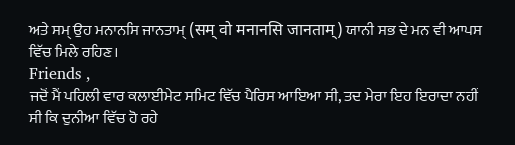ਅਤੇ ਸਮ੍ ਉਹ ਮਨਾਨਸਿ ਜਾਨਤਾਮ੍ (सम् वो मनानसि जानताम्) ਯਾਨੀ ਸਭ ਦੇ ਮਨ ਵੀ ਆਪਸ ਵਿੱਚ ਮਿਲੇ ਰਹਿਣ।
Friends ,
ਜਦੋਂ ਮੈਂ ਪਹਿਲੀ ਵਾਰ ਕਲਾਈਮੇਟ ਸਮਿਟ ਵਿੱਚ ਪੈਰਿਸ ਆਇਆ ਸੀ, ਤਦ ਮੇਰਾ ਇਹ ਇਰਾਦਾ ਨਹੀਂ ਸੀ ਕਿ ਦੁਨੀਆ ਵਿੱਚ ਹੋ ਰਹੇ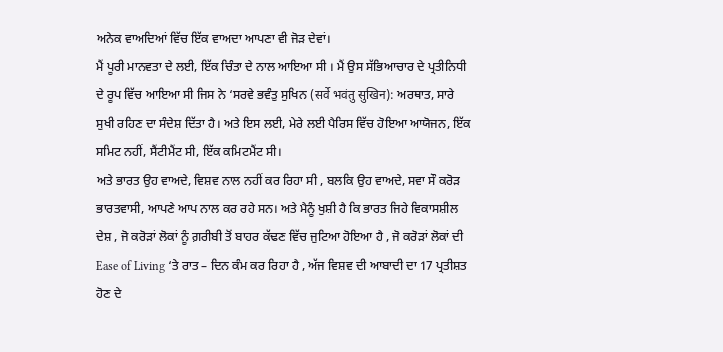ਅਨੇਕ ਵਾਅਦਿਆਂ ਵਿੱਚ ਇੱਕ ਵਾਅਦਾ ਆਪਣਾ ਵੀ ਜੋੜ ਦੇਵਾਂ।
ਮੈਂ ਪੂਰੀ ਮਾਨਵਤਾ ਦੇ ਲਈ, ਇੱਕ ਚਿੰਤਾ ਦੇ ਨਾਲ ਆਇਆ ਸੀ । ਮੈਂ ਉਸ ਸੱਭਿਆਚਾਰ ਦੇ ਪ੍ਰਤੀਨਿਧੀ ਦੇ ਰੂਪ ਵਿੱਚ ਆਇਆ ਸੀ ਜਿਸ ਨੇ ‘ਸਰਵੇ ਭਵੰਤੁ ਸੁਖਿਨ (सर्वे भवंतु सुखिन): ਅਰਥਾਤ, ਸਾਰੇ ਸੁਖੀ ਰਹਿਣ ਦਾ ਸੰਦੇਸ਼ ਦਿੱਤਾ ਹੈ। ਅਤੇ ਇਸ ਲਈ, ਮੇਰੇ ਲਈ ਪੈਰਿਸ ਵਿੱਚ ਹੋਇਆ ਆਯੋਜਨ, ਇੱਕ ਸਮਿਟ ਨਹੀਂ, ਸੈਂਟੀਮੈਂਟ ਸੀ, ਇੱਕ ਕਮਿਟਮੈਂਟ ਸੀ।
ਅਤੇ ਭਾਰਤ ਉਹ ਵਾਅਦੇ, ਵਿਸ਼ਵ ਨਾਲ ਨਹੀਂ ਕਰ ਰਿਹਾ ਸੀ , ਬਲਕਿ ਉਹ ਵਾਅਦੇ, ਸਵਾ ਸੌ ਕਰੋੜ ਭਾਰਤਵਾਸੀ, ਆਪਣੇ ਆਪ ਨਾਲ ਕਰ ਰਹੇ ਸਨ। ਅਤੇ ਮੈਨੂੰ ਖੁਸ਼ੀ ਹੈ ਕਿ ਭਾਰਤ ਜਿਹੇ ਵਿਕਾਸਸ਼ੀਲ ਦੇਸ਼ , ਜੋ ਕਰੋੜਾਂ ਲੋਕਾਂ ਨੂੰ ਗ਼ਰੀਬੀ ਤੋਂ ਬਾਹਰ ਕੱਢਣ ਵਿੱਚ ਜੁਟਿਆ ਹੋਇਆ ਹੈ , ਜੋ ਕਰੋੜਾਂ ਲੋਕਾਂ ਦੀ Ease of Living ‘ਤੇ ਰਾਤ – ਦਿਨ ਕੰਮ ਕਰ ਰਿਹਾ ਹੈ , ਅੱਜ ਵਿਸ਼ਵ ਦੀ ਆਬਾਦੀ ਦਾ 17 ਪ੍ਰਤੀਸ਼ਤ ਹੋਣ ਦੇ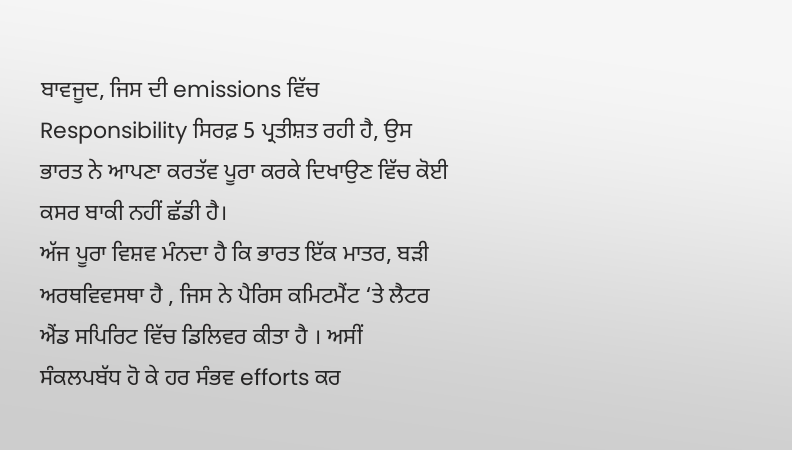ਬਾਵਜੂਦ, ਜਿਸ ਦੀ emissions ਵਿੱਚ Responsibility ਸਿਰਫ਼ 5 ਪ੍ਰਤੀਸ਼ਤ ਰਹੀ ਹੈ, ਉਸ ਭਾਰਤ ਨੇ ਆਪਣਾ ਕਰਤੱਵ ਪੂਰਾ ਕਰਕੇ ਦਿਖਾਉਣ ਵਿੱਚ ਕੋਈ ਕਸਰ ਬਾਕੀ ਨਹੀਂ ਛੱਡੀ ਹੈ।
ਅੱਜ ਪੂਰਾ ਵਿਸ਼ਵ ਮੰਨਦਾ ਹੈ ਕਿ ਭਾਰਤ ਇੱਕ ਮਾਤਰ, ਬੜੀ ਅਰਥਵਿਵਸਥਾ ਹੈ , ਜਿਸ ਨੇ ਪੈਰਿਸ ਕਮਿਟਮੈਂਟ ‘ਤੇ ਲੈਟਰ ਐਂਡ ਸਪਿਰਿਟ ਵਿੱਚ ਡਿਲਿਵਰ ਕੀਤਾ ਹੈ । ਅਸੀਂ ਸੰਕਲਪਬੱਧ ਹੋ ਕੇ ਹਰ ਸੰਭਵ efforts ਕਰ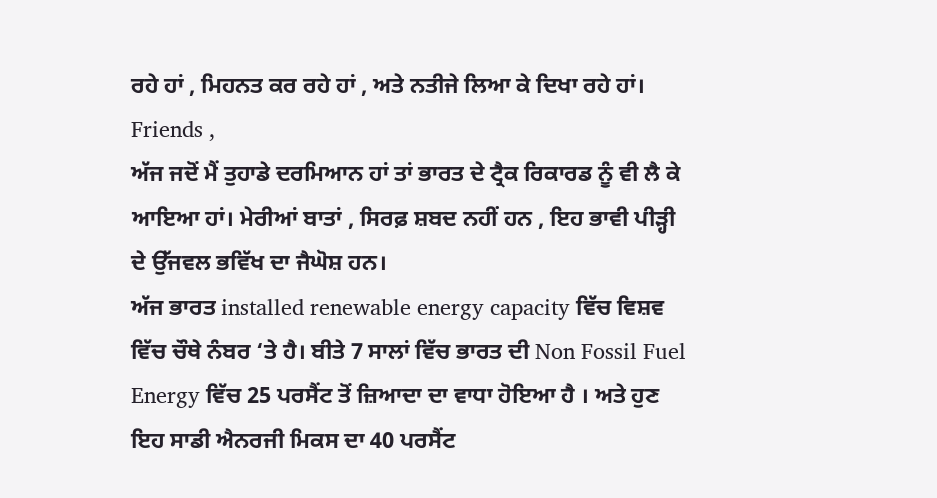ਰਹੇ ਹਾਂ , ਮਿਹਨਤ ਕਰ ਰਹੇ ਹਾਂ , ਅਤੇ ਨਤੀਜੇ ਲਿਆ ਕੇ ਦਿਖਾ ਰਹੇ ਹਾਂ।
Friends ,
ਅੱਜ ਜਦੋਂ ਮੈਂ ਤੁਹਾਡੇ ਦਰਮਿਆਨ ਹਾਂ ਤਾਂ ਭਾਰਤ ਦੇ ਟ੍ਰੈਕ ਰਿਕਾਰਡ ਨੂੰ ਵੀ ਲੈ ਕੇ ਆਇਆ ਹਾਂ। ਮੇਰੀਆਂ ਬਾਤਾਂ , ਸਿਰਫ਼ ਸ਼ਬਦ ਨਹੀਂ ਹਨ , ਇਹ ਭਾਵੀ ਪੀੜ੍ਹੀ ਦੇ ਉੱਜਵਲ ਭਵਿੱਖ ਦਾ ਜੈਘੋਸ਼ ਹਨ।
ਅੱਜ ਭਾਰਤ installed renewable energy capacity ਵਿੱਚ ਵਿਸ਼ਵ ਵਿੱਚ ਚੌਥੇ ਨੰਬਰ ‘ਤੇ ਹੈ। ਬੀਤੇ 7 ਸਾਲਾਂ ਵਿੱਚ ਭਾਰਤ ਦੀ Non Fossil Fuel Energy ਵਿੱਚ 25 ਪਰਸੈਂਟ ਤੋਂ ਜ਼ਿਆਦਾ ਦਾ ਵਾਧਾ ਹੋਇਆ ਹੈ । ਅਤੇ ਹੁਣ ਇਹ ਸਾਡੀ ਐਨਰਜੀ ਮਿਕਸ ਦਾ 40 ਪਰਸੈਂਟ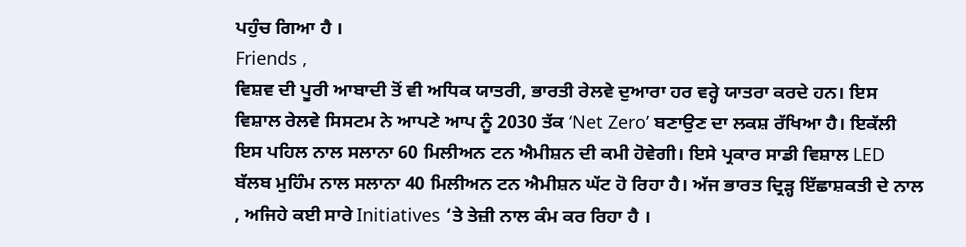ਪਹੁੰਚ ਗਿਆ ਹੈ ।
Friends ,
ਵਿਸ਼ਵ ਦੀ ਪੂਰੀ ਆਬਾਦੀ ਤੋਂ ਵੀ ਅਧਿਕ ਯਾਤਰੀ, ਭਾਰਤੀ ਰੇਲਵੇ ਦੁਆਰਾ ਹਰ ਵਰ੍ਹੇ ਯਾਤਰਾ ਕਰਦੇ ਹਨ। ਇਸ ਵਿਸ਼ਾਲ ਰੇਲਵੇ ਸਿਸਟਮ ਨੇ ਆਪਣੇ ਆਪ ਨੂੰ 2030 ਤੱਕ ‘Net Zero’ ਬਣਾਉਣ ਦਾ ਲਕਸ਼ ਰੱਖਿਆ ਹੈ। ਇਕੱਲੀ ਇਸ ਪਹਿਲ ਨਾਲ ਸਲਾਨਾ 60 ਮਿਲੀਅਨ ਟਨ ਐਮੀਸ਼ਨ ਦੀ ਕਮੀ ਹੋਵੇਗੀ। ਇਸੇ ਪ੍ਰਕਾਰ ਸਾਡੀ ਵਿਸ਼ਾਲ LED ਬੱਲਬ ਮੁਹਿੰਮ ਨਾਲ ਸਲਾਨਾ 40 ਮਿਲੀਅਨ ਟਨ ਐਮੀਸ਼ਨ ਘੱਟ ਹੋ ਰਿਹਾ ਹੈ। ਅੱਜ ਭਾਰਤ ਦ੍ਰਿੜ੍ਹ ਇੱਛਾਸ਼ਕਤੀ ਦੇ ਨਾਲ , ਅਜਿਹੇ ਕਈ ਸਾਰੇ Initiatives ‘ਤੇ ਤੇਜ਼ੀ ਨਾਲ ਕੰਮ ਕਰ ਰਿਹਾ ਹੈ ।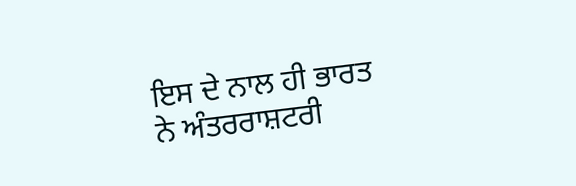ਇਸ ਦੇ ਨਾਲ ਹੀ ਭਾਰਤ ਨੇ ਅੰਤਰਰਾਸ਼ਟਰੀ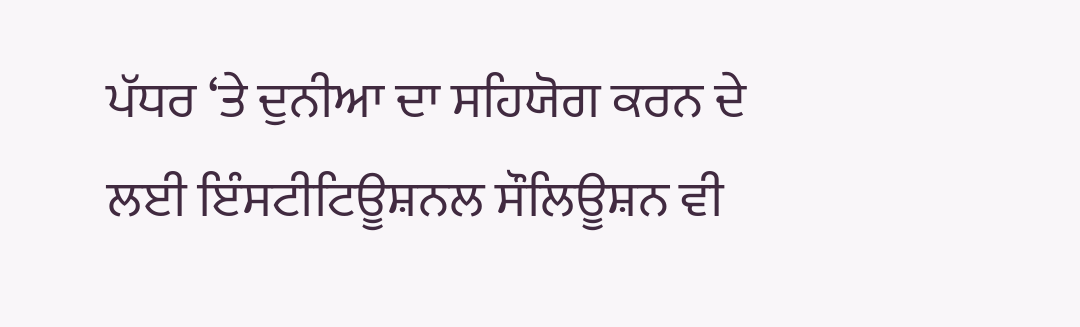ਪੱਧਰ ‘ਤੇ ਦੁਨੀਆ ਦਾ ਸਹਿਯੋਗ ਕਰਨ ਦੇ ਲਈ ਇੰਸਟੀਟਿਊਸ਼ਨਲ ਸੌਲਿਊਸ਼ਨ ਵੀ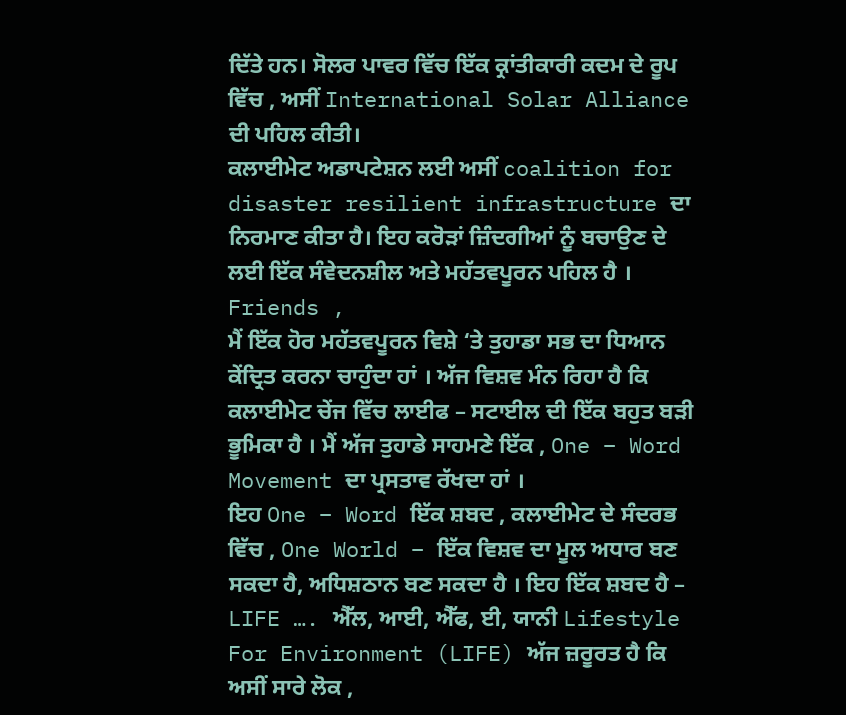ਦਿੱਤੇ ਹਨ। ਸੋਲਰ ਪਾਵਰ ਵਿੱਚ ਇੱਕ ਕ੍ਰਾਂਤੀਕਾਰੀ ਕਦਮ ਦੇ ਰੂਪ ਵਿੱਚ , ਅਸੀਂ International Solar Alliance ਦੀ ਪਹਿਲ ਕੀਤੀ।
ਕਲਾਈਮੇਟ ਅਡਾਪਟੇਸ਼ਨ ਲਈ ਅਸੀਂ coalition for disaster resilient infrastructure ਦਾ ਨਿਰਮਾਣ ਕੀਤਾ ਹੈ। ਇਹ ਕਰੋੜਾਂ ਜ਼ਿੰਦਗੀਆਂ ਨੂੰ ਬਚਾਉਣ ਦੇ ਲਈ ਇੱਕ ਸੰਵੇਦਨਸ਼ੀਲ ਅਤੇ ਮਹੱਤਵਪੂਰਨ ਪਹਿਲ ਹੈ ।
Friends ,
ਮੈਂ ਇੱਕ ਹੋਰ ਮਹੱਤਵਪੂਰਨ ਵਿਸ਼ੇ ‘ਤੇ ਤੁਹਾਡਾ ਸਭ ਦਾ ਧਿਆਨ ਕੇਂਦ੍ਰਿਤ ਕਰਨਾ ਚਾਹੁੰਦਾ ਹਾਂ । ਅੱਜ ਵਿਸ਼ਵ ਮੰਨ ਰਿਹਾ ਹੈ ਕਿ ਕਲਾਈਮੇਟ ਚੇਂਜ ਵਿੱਚ ਲਾਈਫ – ਸਟਾਈਲ ਦੀ ਇੱਕ ਬਹੁਤ ਬੜੀ ਭੂਮਿਕਾ ਹੈ । ਮੈਂ ਅੱਜ ਤੁਹਾਡੇ ਸਾਹਮਣੇ ਇੱਕ , One – Word Movement ਦਾ ਪ੍ਰਸਤਾਵ ਰੱਖਦਾ ਹਾਂ ।
ਇਹ One – Word ਇੱਕ ਸ਼ਬਦ , ਕਲਾਈਮੇਟ ਦੇ ਸੰਦਰਭ ਵਿੱਚ , One World – ਇੱਕ ਵਿਸ਼ਵ ਦਾ ਮੂਲ ਅਧਾਰ ਬਣ ਸਕਦਾ ਹੈ, ਅਧਿਸ਼ਠਾਨ ਬਣ ਸਕਦਾ ਹੈ । ਇਹ ਇੱਕ ਸ਼ਬਦ ਹੈ – LIFE …. ਐੱਲ, ਆਈ, ਐੱਫ, ਈ, ਯਾਨੀ Lifestyle For Environment (LIFE) ਅੱਜ ਜ਼ਰੂਰਤ ਹੈ ਕਿ ਅਸੀਂ ਸਾਰੇ ਲੋਕ ,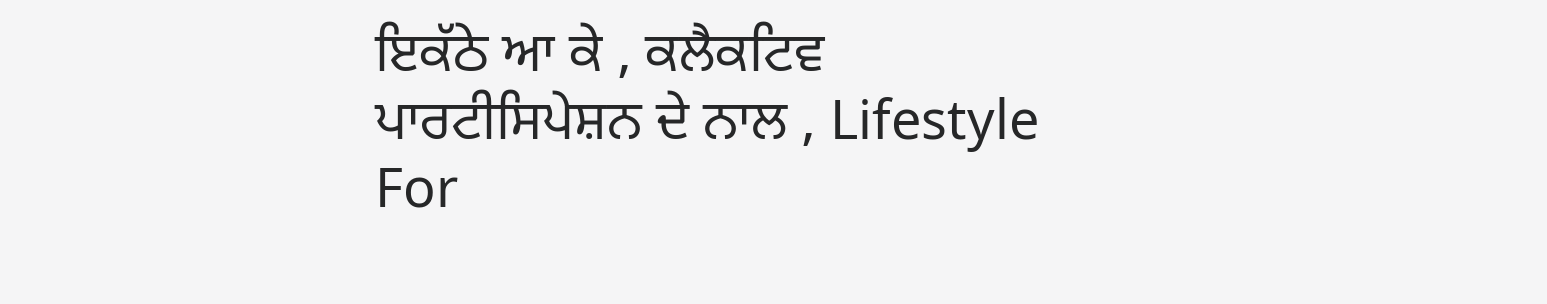ਇਕੱਠੇ ਆ ਕੇ , ਕਲੈਕਟਿਵ ਪਾਰਟੀਸਿਪੇਸ਼ਨ ਦੇ ਨਾਲ , Lifestyle For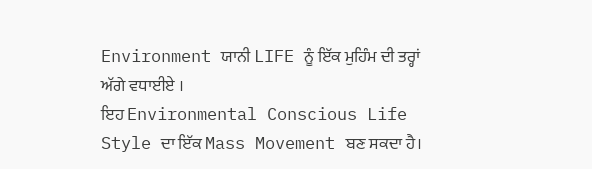Environment ਯਾਨੀ LIFE ਨੂੰ ਇੱਕ ਮੁਹਿੰਮ ਦੀ ਤਰ੍ਹਾਂ ਅੱਗੇ ਵਧਾਈਏ ।
ਇਹ Environmental Conscious Life Style ਦਾ ਇੱਕ Mass Movement ਬਣ ਸਕਦਾ ਹੈ।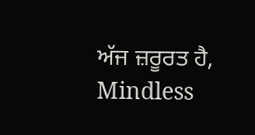ਅੱਜ ਜ਼ਰੂਰਤ ਹੈ, Mindless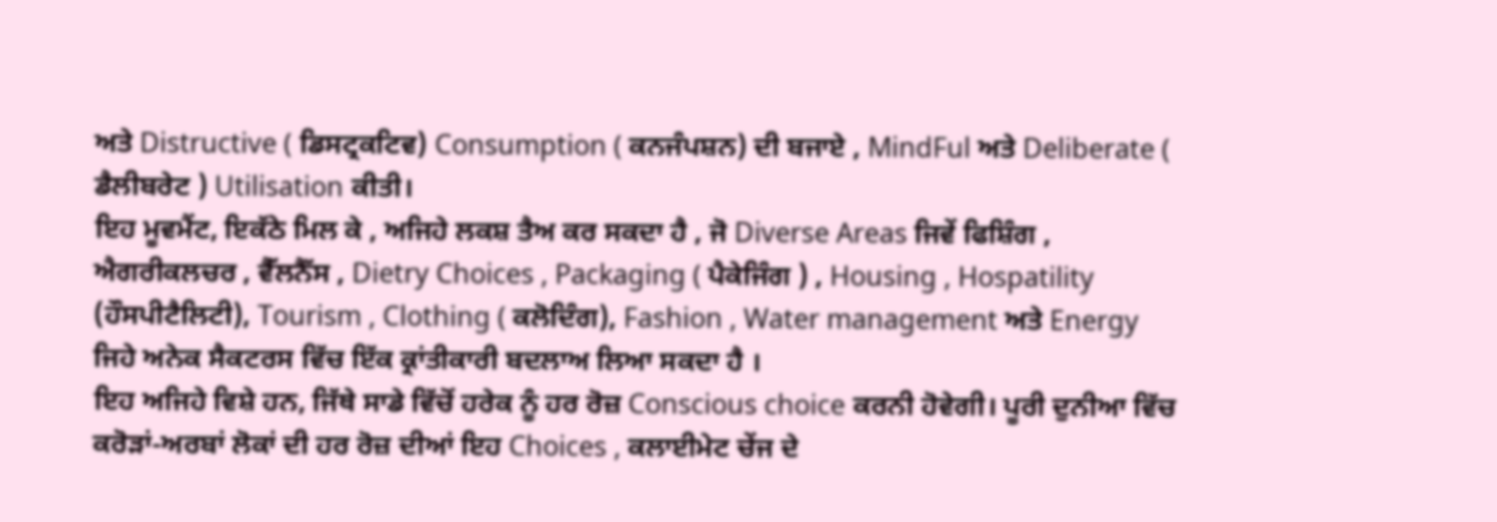ਅਤੇ Distructive ( ਡਿਸਟ੍ਰਕਟਿਵ) Consumption ( ਕਨਜੰਪਸ਼ਨ) ਦੀ ਬਜਾਏ , MindFul ਅਤੇ Deliberate ( ਡੈਲੀਬਰੇਟ ) Utilisation ਕੀਤੀ।
ਇਹ ਮੂਵਮੈਂਟ, ਇਕੱਠੇ ਮਿਲ ਕੇ , ਅਜਿਹੇ ਲਕਸ਼ ਤੈਅ ਕਰ ਸਕਦਾ ਹੈ , ਜੋ Diverse Areas ਜਿਵੇਂ ਫਿਸ਼ਿੰਗ , ਐਗਰੀਕਲਚਰ , ਵੈੱਲਨੈੱਸ , Dietry Choices , Packaging ( ਪੈਕੇਜਿੰਗ ) , Housing , Hospatility (ਹੌਸਪੀਟੈਲਿਟੀ), Tourism , Clothing ( ਕਲੋਦਿੰਗ), Fashion , Water management ਅਤੇ Energy ਜਿਹੇ ਅਨੇਕ ਸੈਕਟਰਸ ਵਿੱਚ ਇੱਕ ਕ੍ਰਾਂਤੀਕਾਰੀ ਬਦਲਾਅ ਲਿਆ ਸਕਦਾ ਹੈ ।
ਇਹ ਅਜਿਹੇ ਵਿਸ਼ੇ ਹਨ, ਜਿੱਥੇ ਸਾਡੇ ਵਿੱਚੋਂ ਹਰੇਕ ਨੂੰ ਹਰ ਰੋਜ਼ Conscious choice ਕਰਨੀ ਹੋਵੇਗੀ। ਪੂਰੀ ਦੁਨੀਆ ਵਿੱਚ ਕਰੋੜਾਂ-ਅਰਬਾਂ ਲੋਕਾਂ ਦੀ ਹਰ ਰੋਜ਼ ਦੀਆਂ ਇਹ Choices , ਕਲਾਈਮੇਟ ਚੇਂਜ ਦੇ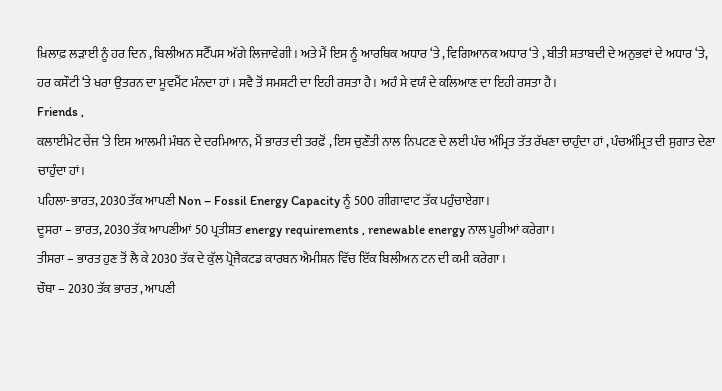ਖ਼ਿਲਾਫ਼ ਲੜਾਈ ਨੂੰ ਹਰ ਦਿਨ , ਬਿਲੀਅਨ ਸਟੈੱਪਸ ਅੱਗੇ ਲਿਜਾਵੇਗੀ । ਅਤੇ ਮੈਂ ਇਸ ਨੂੰ ਆਰਥਿਕ ਅਧਾਰ ‘ਤੇ , ਵਿਗਿਆਨਕ ਅਧਾਰ ‘ਤੇ , ਬੀਤੀ ਸ਼ਤਾਬਦੀ ਦੇ ਅਨੁਭਵਾਂ ਦੇ ਅਧਾਰ ‘ਤੇ, ਹਰ ਕਸੌਟੀ ‘ਤੇ ਖਰਾ ਉਤਰਨ ਦਾ ਮੂਵਮੈਂਟ ਮੰਨਦਾ ਹਾਂ । ਸਵੈ ਤੋਂ ਸਮਸ਼ਟੀ ਦਾ ਇਹੀ ਰਸਤਾ ਹੈ। ਅਹੰ ਸੇ ਵਯੰ ਦੇ ਕਲਿਆਣ ਦਾ ਇਹੀ ਰਸਤਾ ਹੈ।
Friends ,
ਕਲਾਈਮੇਟ ਚੇਂਜ ‘ਤੇ ਇਸ ਆਲਮੀ ਮੰਥਨ ਦੇ ਦਰਮਿਆਨ, ਮੈਂ ਭਾਰਤ ਦੀ ਤਰਫ਼ੋਂ , ਇਸ ਚੁਣੌਤੀ ਨਾਲ ਨਿਪਟਣ ਦੇ ਲਈ ਪੰਚ ਅੰਮ੍ਰਿਤ ਤੱਤ ਰੱਖਣਾ ਚਾਹੁੰਦਾ ਹਾਂ , ਪੰਚਅੰਮ੍ਰਿਤ ਦੀ ਸੁਗਾਤ ਦੇਣਾ ਚਾਹੁੰਦਾ ਹਾਂ।
ਪਹਿਲਾ-ਭਾਰਤ, 2030 ਤੱਕ ਆਪਣੀ Non – Fossil Energy Capacity ਨੂੰ 500 ਗੀਗਾਵਾਟ ਤੱਕ ਪਹੁੰਚਾਏਗਾ।
ਦੂਸਰਾ – ਭਾਰਤ, 2030 ਤੱਕ ਆਪਣੀਆਂ 50 ਪ੍ਰਤੀਸ਼ਤ energy requirements , renewable energy ਨਾਲ ਪੂਰੀਆਂ ਕਰੇਗਾ ।
ਤੀਸਰਾ – ਭਾਰਤ ਹੁਣ ਤੋਂ ਲੈ ਕੇ 2030 ਤੱਕ ਦੇ ਕੁੱਲ ਪ੍ਰੋਜੈਕਟਡ ਕਾਰਬਨ ਐਮੀਸ਼ਨ ਵਿੱਚ ਇੱਕ ਬਿਲੀਅਨ ਟਨ ਦੀ ਕਮੀ ਕਰੇਗਾ ।
ਚੌਥਾ – 2030 ਤੱਕ ਭਾਰਤ , ਆਪਣੀ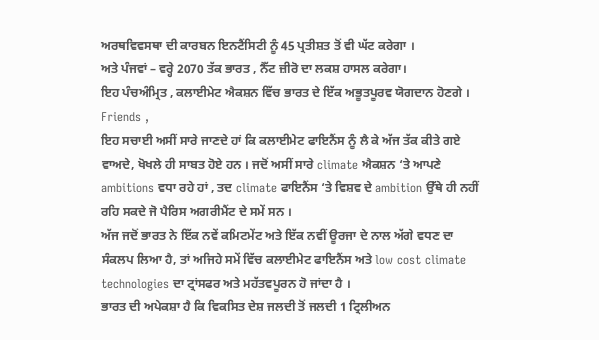ਅਰਥਵਿਵਸਥਾ ਦੀ ਕਾਰਬਨ ਇਨਟੈਂਸਿਟੀ ਨੂੰ 45 ਪ੍ਰਤੀਸ਼ਤ ਤੋਂ ਵੀ ਘੱਟ ਕਰੇਗਾ ।
ਅਤੇ ਪੰਜਵਾਂ – ਵਰ੍ਹੇ 2070 ਤੱਕ ਭਾਰਤ , ਨੈੱਟ ਜ਼ੀਰੋ ਦਾ ਲਕਸ਼ ਹਾਸਲ ਕਰੇਗਾ।
ਇਹ ਪੰਚਅੰਮ੍ਰਿਤ , ਕਲਾਈਮੇਟ ਐਕਸ਼ਨ ਵਿੱਚ ਭਾਰਤ ਦੇ ਇੱਕ ਅਭੂਤਪੂਰਵ ਯੋਗਦਾਨ ਹੋਣਗੇ ।
Friends ,
ਇਹ ਸਚਾਈ ਅਸੀਂ ਸਾਰੇ ਜਾਣਦੇ ਹਾਂ ਕਿ ਕਲਾਈਮੇਟ ਫਾਇਨੈਂਸ ਨੂੰ ਲੈ ਕੇ ਅੱਜ ਤੱਕ ਕੀਤੇ ਗਏ ਵਾਅਦੇ, ਖੋਖਲੇ ਹੀ ਸਾਬਤ ਹੋਏ ਹਨ । ਜਦੋਂ ਅਸੀਂ ਸਾਰੇ climate ਐਕਸ਼ਨ ‘ਤੇ ਆਪਣੇ ambitions ਵਧਾ ਰਹੇ ਹਾਂ , ਤਦ climate ਫਾਇਨੈਂਸ ‘ਤੇ ਵਿਸ਼ਵ ਦੇ ambition ਉੱਥੇ ਹੀ ਨਹੀਂ ਰਹਿ ਸਕਦੇ ਜੋ ਪੈਰਿਸ ਅਗਰੀਮੈਂਟ ਦੇ ਸਮੇਂ ਸਨ ।
ਅੱਜ ਜਦੋਂ ਭਾਰਤ ਨੇ ਇੱਕ ਨਵੇਂ ਕਮਿਟਮੇਂਟ ਅਤੇ ਇੱਕ ਨਵੀਂ ਊਰਜਾ ਦੇ ਨਾਲ ਅੱਗੇ ਵਧਣ ਦਾ ਸੰਕਲਪ ਲਿਆ ਹੈ, ਤਾਂ ਅਜਿਹੇ ਸਮੇਂ ਵਿੱਚ ਕਲਾਈਮੇਟ ਫਾਇਨੈਂਸ ਅਤੇ low cost climate technologies ਦਾ ਟ੍ਰਾਂਸਫਰ ਅਤੇ ਮਹੱਤਵਪੂਰਨ ਹੋ ਜਾਂਦਾ ਹੈ ।
ਭਾਰਤ ਦੀ ਅਪੇਕਸ਼ਾ ਹੈ ਕਿ ਵਿਕਸਿਤ ਦੇਸ਼ ਜਲਦੀ ਤੋਂ ਜਲਦੀ 1 ਟ੍ਰਿਲੀਅਨ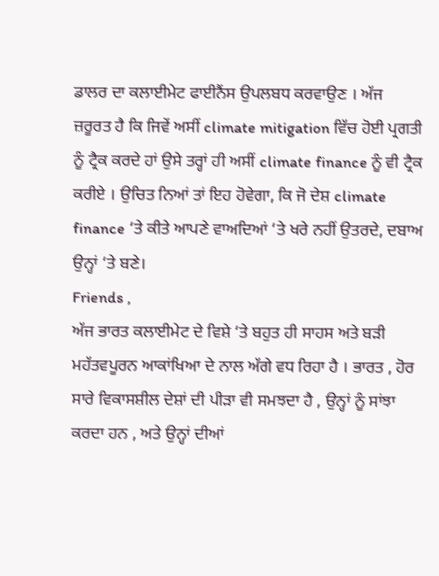ਡਾਲਰ ਦਾ ਕਲਾਈਮੇਟ ਫਾਈਨੈਂਸ ਉਪਲਬਧ ਕਰਵਾਉਣ । ਅੱਜ ਜ਼ਰੂਰਤ ਹੈ ਕਿ ਜਿਵੇਂ ਅਸੀਂ climate mitigation ਵਿੱਚ ਹੋਈ ਪ੍ਰਗਤੀ ਨੂੰ ਟ੍ਰੈਕ ਕਰਦੇ ਹਾਂ ਉਸੇ ਤਰ੍ਹਾਂ ਹੀ ਅਸੀਂ climate finance ਨੂੰ ਵੀ ਟ੍ਰੈਕ ਕਰੀਏ । ਉਚਿਤ ਨਿਆਂ ਤਾਂ ਇਹ ਹੋਵੇਗਾ, ਕਿ ਜੋ ਦੇਸ਼ climate finance ‘ਤੇ ਕੀਤੇ ਆਪਣੇ ਵਾਅਦਿਆਂ ‘ਤੇ ਖਰੇ ਨਹੀਂ ਉਤਰਦੇ, ਦਬਾਅ ਉਨ੍ਹਾਂ ‘ਤੇ ਬਣੇ।
Friends ,
ਅੱਜ ਭਾਰਤ ਕਲਾਈਮੇਟ ਦੇ ਵਿਸ਼ੇ ‘ਤੇ ਬਹੁਤ ਹੀ ਸਾਹਸ ਅਤੇ ਬੜੀ ਮਹੱਤਵਪੂਰਨ ਆਕਾਂਖਿਆ ਦੇ ਨਾਲ ਅੱਗੇ ਵਧ ਰਿਹਾ ਹੈ । ਭਾਰਤ , ਹੋਰ ਸਾਰੇ ਵਿਕਾਸਸ਼ੀਲ ਦੇਸ਼ਾਂ ਦੀ ਪੀੜਾ ਵੀ ਸਮਝਦਾ ਹੈ , ਉਨ੍ਹਾਂ ਨੂੰ ਸਾਂਝਾ ਕਰਦਾ ਹਨ , ਅਤੇ ਉਨ੍ਹਾਂ ਦੀਆਂ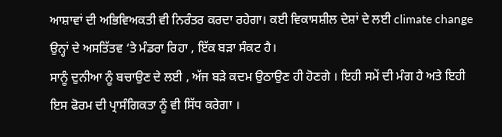ਆਸ਼ਾਵਾਂ ਦੀ ਅਭਿਵਿਅਕਤੀ ਵੀ ਨਿਰੰਤਰ ਕਰਦਾ ਰਹੇਗਾ। ਕਈ ਵਿਕਾਸਸ਼ੀਲ ਦੇਸ਼ਾਂ ਦੇ ਲਈ climate change ਉਨ੍ਹਾਂ ਦੇ ਅਸਤਿੱਤਵ ‘ਤੇ ਮੰਡਰਾ ਰਿਹਾ , ਇੱਕ ਬੜਾ ਸੰਕਟ ਹੈ।
ਸਾਨੂੰ ਦੁਨੀਆ ਨੂੰ ਬਚਾਉਣ ਦੇ ਲਈ , ਅੱਜ ਬੜੇ ਕਦਮ ਉਠਾਉਣ ਹੀ ਹੋਣਗੇ । ਇਹੀ ਸਮੇਂ ਦੀ ਮੰਗ ਹੈ ਅਤੇ ਇਹੀ ਇਸ ਫੋਰਮ ਦੀ ਪ੍ਰਾਸੰਗਿਕਤਾ ਨੂੰ ਵੀ ਸਿੱਧ ਕਰੇਗਾ ।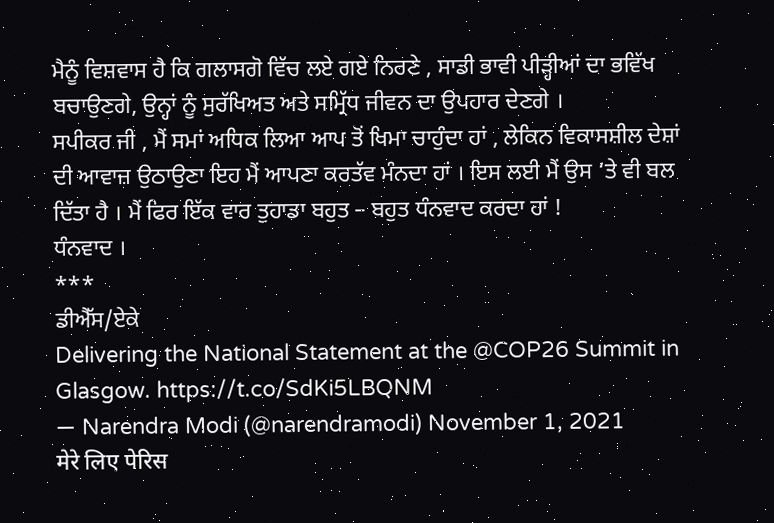ਮੈਨੂੰ ਵਿਸ਼ਵਾਸ ਹੈ ਕਿ ਗਲਾਸਗੋ ਵਿੱਚ ਲਏ ਗਏ ਨਿਰਣੇ , ਸਾਡੀ ਭਾਵੀ ਪੀੜ੍ਹੀਆਂ ਦਾ ਭਵਿੱਖ ਬਚਾਉਣਗੇ, ਉਨ੍ਹਾਂ ਨੂੰ ਸੁਰੱਖਿਅਤ ਅਤੇ ਸਮ੍ਰਿੱਧ ਜੀਵਨ ਦਾ ਉਪਹਾਰ ਦੇਣਗੇ ।
ਸਪੀਕਰ ਜੀ , ਮੈਂ ਸਮਾਂ ਅਧਿਕ ਲਿਆ ਆਪ ਤੋਂ ਖਿਮਾ ਚਾਹੁੰਦਾ ਹਾਂ , ਲੇਕਿਨ ਵਿਕਾਸਸ਼ੀਲ ਦੇਸ਼ਾਂ ਦੀ ਆਵਾਜ਼ ਉਠਾਉਣਾ ਇਹ ਮੈਂ ਆਪਣਾ ਕਰਤੱਵ ਮੰਨਦਾ ਹਾਂ । ਇਸ ਲਈ ਮੈਂ ਉਸ ‘ਤੇ ਵੀ ਬਲ ਦਿੱਤਾ ਹੈ । ਮੈਂ ਫਿਰ ਇੱਕ ਵਾਰ ਤੁਹਾਡਾ ਬਹੁਤ – ਬਹੁਤ ਧੰਨਵਾਦ ਕਰਦਾ ਹਾਂ !
ਧੰਨਵਾਦ ।
***
ਡੀਐੱਸ/ਏਕੇ
Delivering the National Statement at the @COP26 Summit in Glasgow. https://t.co/SdKi5LBQNM
— Narendra Modi (@narendramodi) November 1, 2021
मेरे लिए पेरिस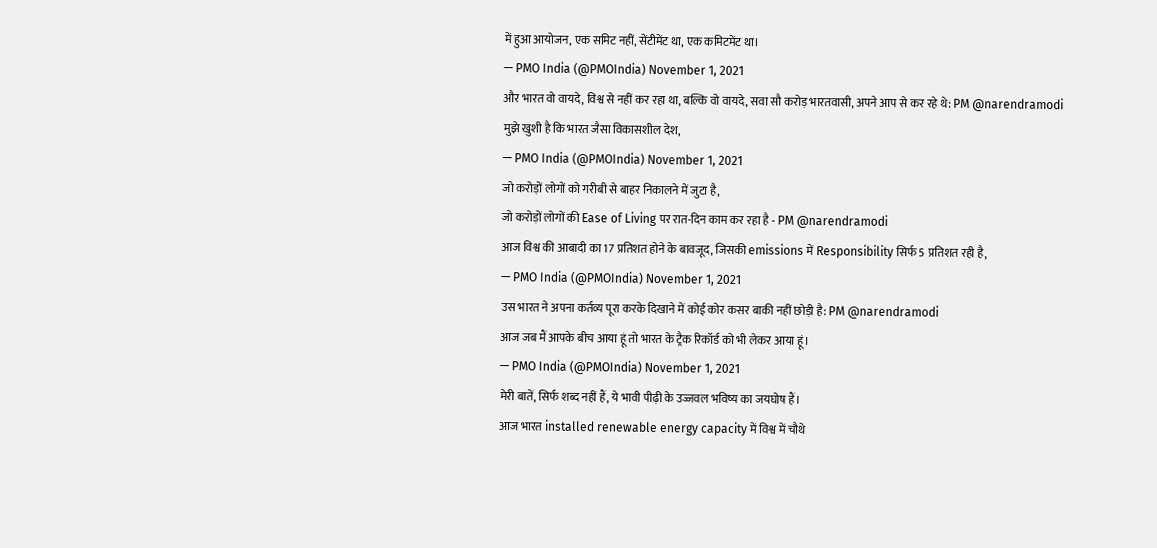में हुआ आयोजन, एक समिट नहीं, सेंटीमेंट था, एक कमिटमेंट था।
— PMO India (@PMOIndia) November 1, 2021
और भारत वो वायदे, विश्व से नहीं कर रहा था, बल्कि वो वायदे, सवा सौ करोड़ भारतवासी, अपने आप से कर रहे थे: PM @narendramodi
मुझे खुशी है कि भारत जैसा विकासशील देश,
— PMO India (@PMOIndia) November 1, 2021
जो करोड़ों लोगों को गरीबी से बाहर निकालने में जुटा है,
जो करोड़ों लोगों की Ease of Living पर रात-दिन काम कर रहा है - PM @narendramodi
आज विश्व की आबादी का 17 प्रतिशत होने के बावजूद, जिसकी emissions में Responsibility सिर्फ 5 प्रतिशत रही है,
— PMO India (@PMOIndia) November 1, 2021
उस भारत ने अपना कर्तव्य पूरा करके दिखाने में कोई कोर कसर बाकी नहीं छोड़ी है: PM @narendramodi
आज जब मैं आपके बीच आया हूं तो भारत के ट्रैक रिकॉर्ड को भी लेकर आया हूं।
— PMO India (@PMOIndia) November 1, 2021
मेरी बातें, सिर्फ शब्द नहीं हैं, ये भावी पीढ़ी के उज्जवल भविष्य का जयघोष हैं।
आज भारत installed renewable energy capacity में विश्व में चौथे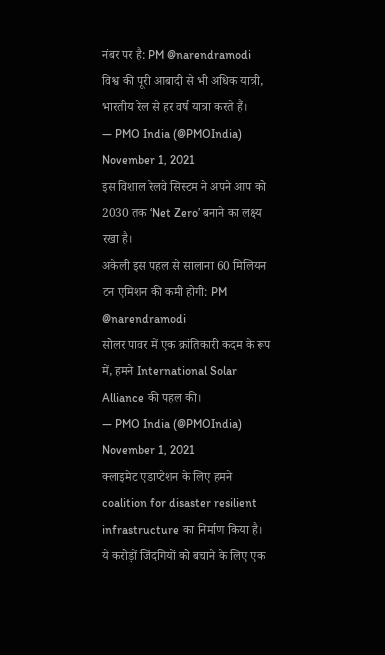नंबर पर है: PM @narendramodi
विश्व की पूरी आबादी से भी अधिक यात्री, भारतीय रेल से हर वर्ष यात्रा करते हैं।
— PMO India (@PMOIndia) November 1, 2021
इस विशाल रेलवे सिस्टम ने अपने आप को 2030 तक ‘Net Zero’ बनाने का लक्ष्य रखा है।
अकेली इस पहल से सालाना 60 मिलियन टन एमिशन की कमी होगी: PM @narendramodi
सोलर पावर में एक क्रांतिकारी कदम के रूप में, हमने International Solar Alliance की पहल की।
— PMO India (@PMOIndia) November 1, 2021
क्लाइमेट एडाप्टेशन के लिए हमने coalition for disaster resilient infrastructure का निर्माण किया है।
ये करोड़ों जिंदगियों को बचाने के लिए एक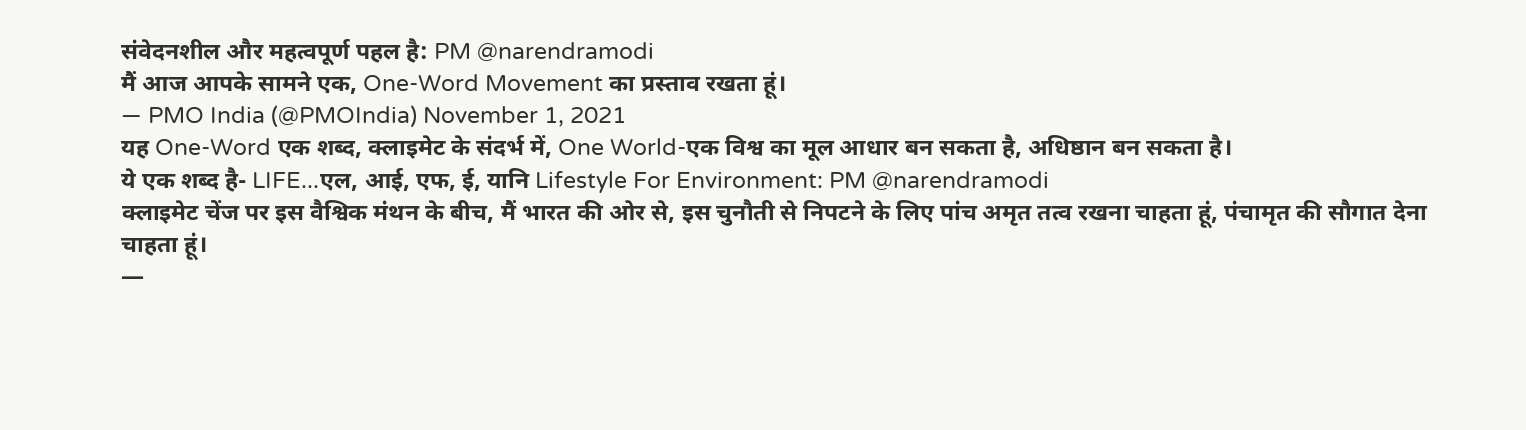संवेदनशील और महत्वपूर्ण पहल है: PM @narendramodi
मैं आज आपके सामने एक, One-Word Movement का प्रस्ताव रखता हूं।
— PMO India (@PMOIndia) November 1, 2021
यह One-Word एक शब्द, क्लाइमेट के संदर्भ में, One World-एक विश्व का मूल आधार बन सकता है, अधिष्ठान बन सकता है।
ये एक शब्द है- LIFE...एल, आई, एफ, ई, यानि Lifestyle For Environment: PM @narendramodi
क्लाइमेट चेंज पर इस वैश्विक मंथन के बीच, मैं भारत की ओर से, इस चुनौती से निपटने के लिए पांच अमृत तत्व रखना चाहता हूं, पंचामृत की सौगात देना चाहता हूं।
—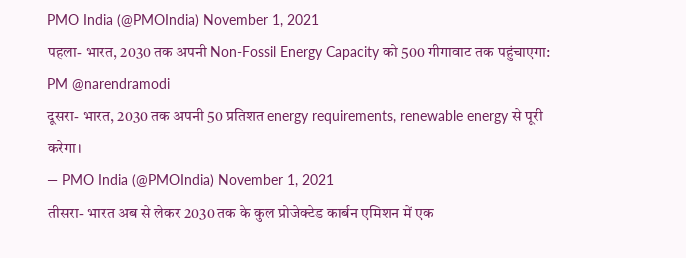PMO India (@PMOIndia) November 1, 2021
पहला- भारत, 2030 तक अपनी Non-Fossil Energy Capacity को 500 गीगावाट तक पहुंचाएगा: PM @narendramodi
दूसरा- भारत, 2030 तक अपनी 50 प्रतिशत energy requirements, renewable energy से पूरी करेगा।
— PMO India (@PMOIndia) November 1, 2021
तीसरा- भारत अब से लेकर 2030 तक के कुल प्रोजेक्टेड कार्बन एमिशन में एक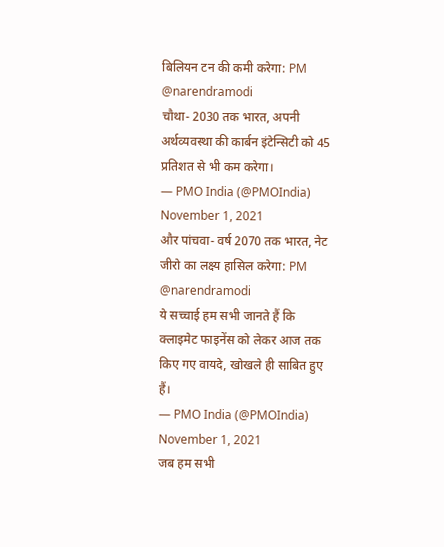बिलियन टन की कमी करेगा: PM @narendramodi
चौथा- 2030 तक भारत, अपनी अर्थव्यवस्था की कार्बन इंटेन्सिटी को 45 प्रतिशत से भी कम करेगा।
— PMO India (@PMOIndia) November 1, 2021
और पांचवा- वर्ष 2070 तक भारत, नेट जीरो का लक्ष्य हासिल करेगा: PM @narendramodi
ये सच्चाई हम सभी जानते हैं कि क्लाइमेट फाइनेंस को लेकर आज तक किए गए वायदे, खोखले ही साबित हुए हैं।
— PMO India (@PMOIndia) November 1, 2021
जब हम सभी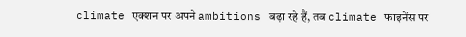climate एक्शन पर अपने ambitions बढ़ा रहे हैं, तब climate फाइनेंस पर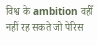विश्व के ambition वहीँ नहीं रह सकते जो पेरिस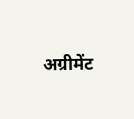अग्रीमेंट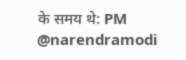के समय थे: PM @narendramodi